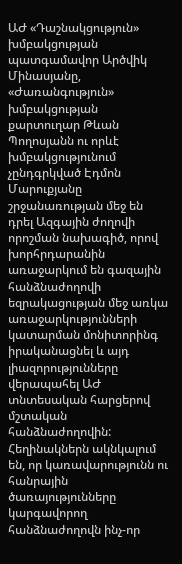ԱԺ «Դաշնակցություն» խմբակցության պատգամավոր Արծվիկ Մինասյանը, «Ժառանգություն» խմբակցության քարտուղար Թևան Պողոսյանն ու որևէ խմբակցությունում չընդգրկված Էդմոն Մարուքյանը շրջանառության մեջ են դրել Ազգային ժողովի որոշման նախագիծ, որով խորհրդարանին առաջարկում են գազային հանձնաժողովի եզրակացության մեջ առկա առաջարկությունների կատարման մոնիտորինգ իրականացնել և այդ լիազորությունները վերապահել ԱԺ տնտեսական հարցերով մշտական հանձնաժողովին:
Հեղինակներն ակնկալում են, որ կառավարությունն ու հանրային ծառայությունները կարգավորող հանձնաժողովն ինչ-որ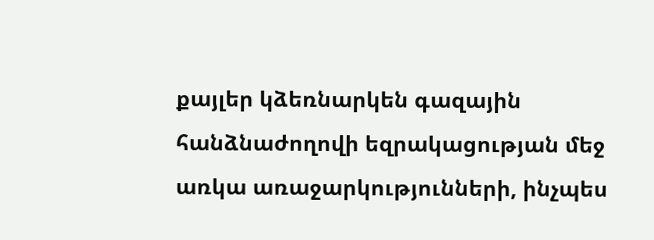քայլեր կձեռնարկեն գազային հանձնաժողովի եզրակացության մեջ առկա առաջարկությունների, ինչպես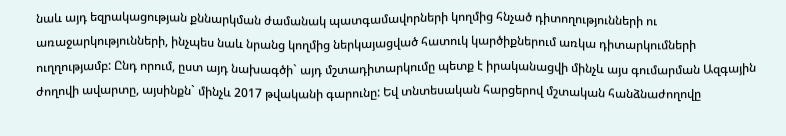նաև այդ եզրակացության քննարկման ժամանակ պատգամավորների կողմից հնչած դիտողությունների ու առաջարկությունների, ինչպես նաև նրանց կողմից ներկայացված հատուկ կարծիքներում առկա դիտարկումների ուղղությամբ: Ընդ որում, ըստ այդ նախագծի` այդ մշտադիտարկումը պետք է իրականացվի մինչև այս գումարման Ազգային ժողովի ավարտը, այսինքն` մինչև 2017 թվականի գարունը: Եվ տնտեսական հարցերով մշտական հանձնաժողովը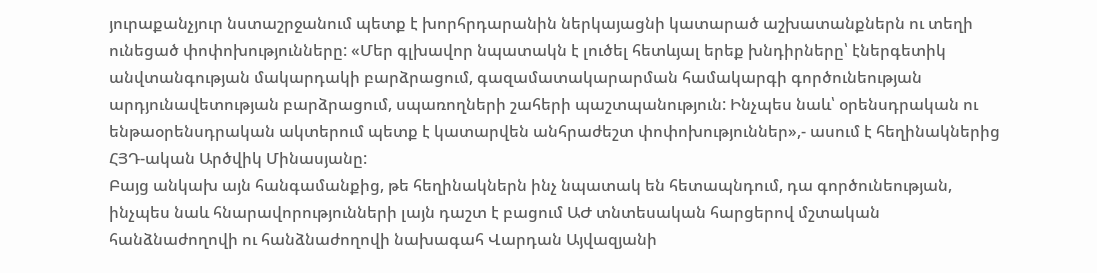յուրաքանչյուր նստաշրջանում պետք է խորհրդարանին ներկայացնի կատարած աշխատանքներն ու տեղի ունեցած փոփոխությունները: «Մեր գլխավոր նպատակն է լուծել հետևյալ երեք խնդիրները՝ էներգետիկ անվտանգության մակարդակի բարձրացում, գազամատակարարման համակարգի գործունեության արդյունավետության բարձրացում, սպառողների շահերի պաշտպանություն: Ինչպես նաև՝ օրենսդրական ու ենթաօրենսդրական ակտերում պետք է կատարվեն անհրաժեշտ փոփոխություններ»,- ասում է հեղինակներից ՀՅԴ-ական Արծվիկ Մինասյանը:
Բայց անկախ այն հանգամանքից, թե հեղինակներն ինչ նպատակ են հետապնդում, դա գործունեության, ինչպես նաև հնարավորությունների լայն դաշտ է բացում ԱԺ տնտեսական հարցերով մշտական հանձնաժողովի ու հանձնաժողովի նախագահ Վարդան Այվազյանի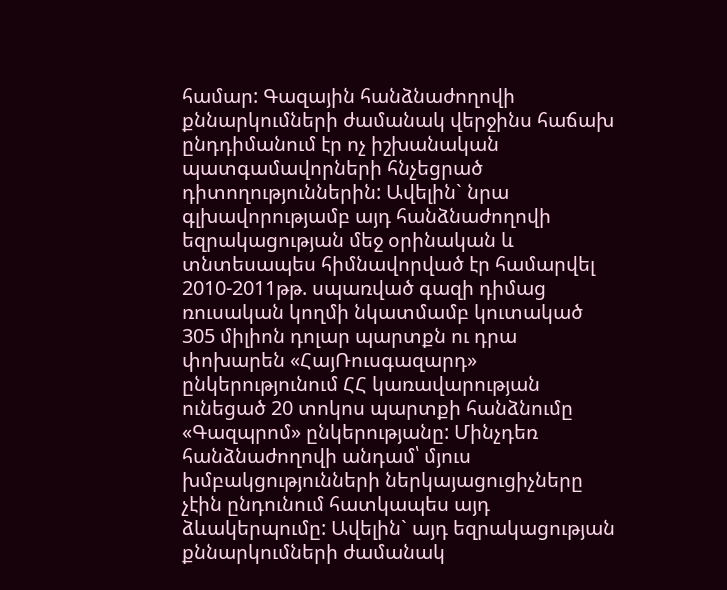համար: Գազային հանձնաժողովի քննարկումների ժամանակ վերջինս հաճախ ընդդիմանում էր ոչ իշխանական պատգամավորների հնչեցրած դիտողություններին: Ավելին` նրա գլխավորությամբ այդ հանձնաժողովի եզրակացության մեջ օրինական և տնտեսապես հիմնավորված էր համարվել 2010-2011թթ. սպառված գազի դիմաց ռուսական կողմի նկատմամբ կուտակած 305 միլիոն դոլար պարտքն ու դրա փոխարեն «ՀայՌուսգազարդ» ընկերությունում ՀՀ կառավարության ունեցած 20 տոկոս պարտքի հանձնումը «Գազպրոմ» ընկերությանը: Մինչդեռ հանձնաժողովի անդամ՝ մյուս խմբակցությունների ներկայացուցիչները չէին ընդունում հատկապես այդ ձևակերպումը: Ավելին` այդ եզրակացության քննարկումների ժամանակ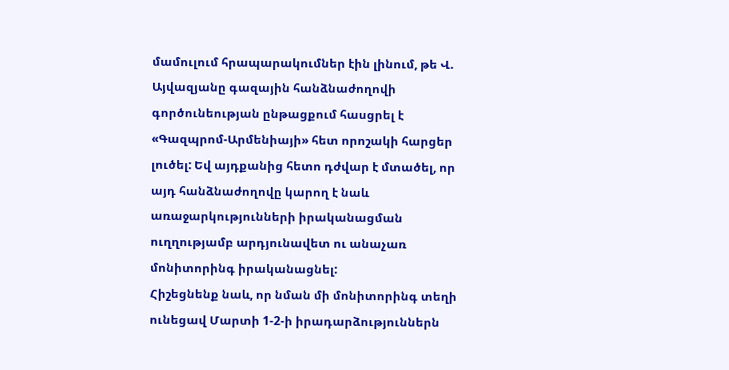մամուլում հրապարակումներ էին լինում, թե Վ. Այվազյանը գազային հանձնաժողովի գործունեության ընթացքում հասցրել է «Գազպրոմ-Արմենիայի» հետ որոշակի հարցեր լուծել: Եվ այդքանից հետո դժվար է մտածել, որ այդ հանձնաժողովը կարող է նաև առաջարկությունների իրականացման ուղղությամբ արդյունավետ ու անաչառ մոնիտորինգ իրականացնել:
Հիշեցնենք նաև, որ նման մի մոնիտորինգ տեղի ունեցավ Մարտի 1-2-ի իրադարձություններն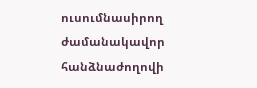ուսումնասիրող ժամանակավոր հանձնաժողովի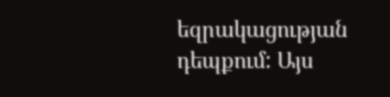եզրակացության դեպքում: Այս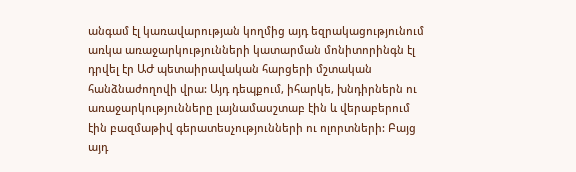անգամ էլ կառավարության կողմից այդ եզրակացությունում առկա առաջարկությունների կատարման մոնիտորինգն էլ դրվել էր ԱԺ պետաիրավական հարցերի մշտական հանձնաժողովի վրա: Այդ դեպքում, իհարկե, խնդիրներն ու առաջարկությունները լայնամասշտաբ էին և վերաբերում էին բազմաթիվ գերատեսչությունների ու ոլորտների: Բայց այդ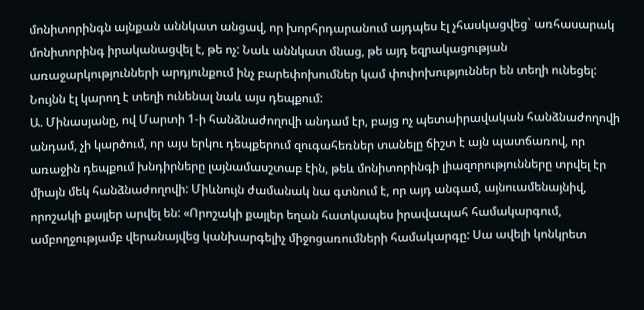մոնիտորինգն այնքան աննկատ անցավ, որ խորհրդարանում այդպես էլ չհասկացվեց` առհասարակ մոնիտորինգ իրականացվել է, թե ոչ: Նաև աննկատ մնաց, թե այդ եզրակացության առաջարկությունների արդյունքում ինչ բարեփոխումներ կամ փոփոխություններ են տեղի ունեցել: Նույնն էլ կարող է տեղի ունենալ նաև այս դեպքում:
Ա. Մինասյանը, ով Մարտի 1-ի հանձնաժողովի անդամ էր, բայց ոչ պետաիրավական հանձնաժողովի անդամ, չի կարծում, որ այս երկու դեպքերում զուգահեռներ տանելը ճիշտ է այն պատճառով, որ առաջին դեպքում խնդիրները լայնամասշտաբ էին, թեև մոնիտորինգի լիազորությունները տրվել էր միայն մեկ հանձնաժողովի: Միևնույն ժամանակ նա գտնում է, որ այդ անգամ, այնուամենայնիվ, որոշակի քայլեր արվել են: «Որոշակի քայլեր եղան հատկապես իրավապահ համակարգում, ամբողջությամբ վերանայվեց կանխարգելիչ միջոցառումների համակարգը: Սա ավելի կոնկրետ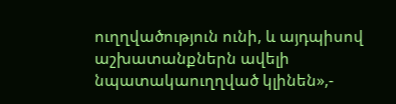ուղղվածություն ունի, և այդպիսով աշխատանքներն ավելի նպատակաուղղված կլինեն»,-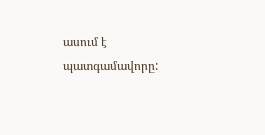ասում է պատգամավորը: